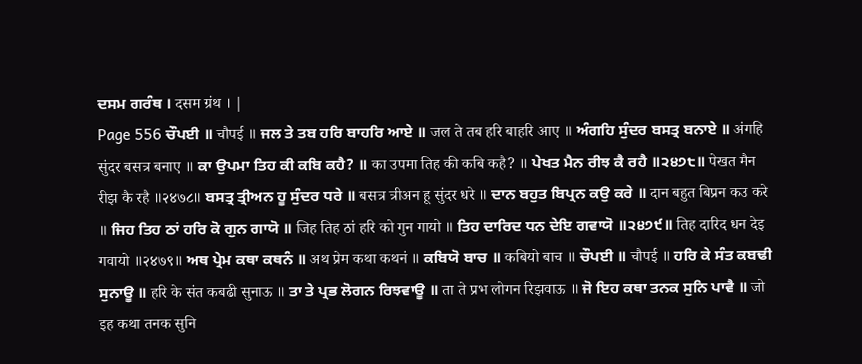ਦਸਮ ਗਰੰਥ । दसम ग्रंथ । |
Page 556 ਚੌਪਈ ॥ चौपई ॥ ਜਲ ਤੇ ਤਬ ਹਰਿ ਬਾਹਰਿ ਆਏ ॥ जल ते तब हरि बाहरि आए ॥ ਅੰਗਹਿ ਸੁੰਦਰ ਬਸਤ੍ਰ ਬਨਾਏ ॥ अंगहि सुंदर बसत्र बनाए ॥ ਕਾ ਉਪਮਾ ਤਿਹ ਕੀ ਕਬਿ ਕਹੈ? ॥ का उपमा तिह की कबि कहै? ॥ ਪੇਖਤ ਮੈਨ ਰੀਝ ਕੈ ਰਹੈ ॥੨੪੭੮॥ पेखत मैन रीझ कै रहै ॥२४७८॥ ਬਸਤ੍ਰ ਤ੍ਰੀਅਨ ਹੂ ਸੁੰਦਰ ਧਰੇ ॥ बसत्र त्रीअन हू सुंदर धरे ॥ ਦਾਨ ਬਹੁਤ ਬਿਪ੍ਰਨ ਕਉ ਕਰੇ ॥ दान बहुत बिप्रन कउ करे ॥ ਜਿਹ ਤਿਹ ਠਾਂ ਹਰਿ ਕੋ ਗੁਨ ਗਾਯੋ ॥ जिह तिह ठां हरि को गुन गायो ॥ ਤਿਹ ਦਾਰਿਦ ਧਨ ਦੇਇ ਗਵਾਯੋ ॥੨੪੭੯॥ तिह दारिद धन देइ गवायो ॥२४७९॥ ਅਥ ਪ੍ਰੇਮ ਕਥਾ ਕਥਨੰ ॥ अथ प्रेम कथा कथनं ॥ ਕਬਿਯੋ ਬਾਚ ॥ कबियो बाच ॥ ਚੌਪਈ ॥ चौपई ॥ ਹਰਿ ਕੇ ਸੰਤ ਕਬਢੀ ਸੁਨਾਊ ॥ हरि के संत कबढी सुनाऊ ॥ ਤਾ ਤੇ ਪ੍ਰਭ ਲੋਗਨ ਰਿਝਵਾਊ ॥ ता ते प्रभ लोगन रिझवाऊ ॥ ਜੋ ਇਹ ਕਥਾ ਤਨਕ ਸੁਨਿ ਪਾਵੈ ॥ जो इह कथा तनक सुनि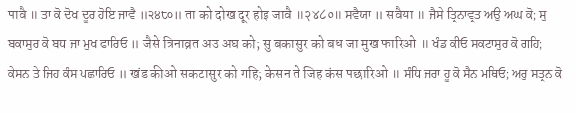पावै ॥ ਤਾ ਕੋ ਦੋਖ ਦੂਰ ਹੋਇ ਜਾਵੈ ॥੨੪੮੦॥ ता को दोख दूर होइ जावै ॥२४८०॥ ਸਵੈਯਾ ॥ सवैया ॥ ਜੈਸੇ ਤ੍ਰਿਨਾਵ੍ਰਤ ਅਉ ਅਘ ਕੋ; ਸੁ ਬਕਾਸੁਰ ਕੋ ਬਧ ਜਾ ਮੁਖ ਫਾਰਿਓ ॥ जैसे त्रिनाव्रत अउ अघ को; सु बकासुर को बध जा मुख फारिओ ॥ ਖੰਡ ਕੀਓ ਸਕਟਾਸੁਰ ਕੋ ਗਹਿ; ਕੇਸਨ ਤੇ ਜਿਹ ਕੰਸ ਪਛਾਰਿਓ ॥ खंड कीओ सकटासुर को गहि; केसन ते जिह कंस पछारिओ ॥ ਸੰਧਿ ਜਰਾ ਹੂ ਕੋ ਸੈਨ ਮਥਿਓ; ਅਰੁ ਸਤ੍ਰਨ ਕੋ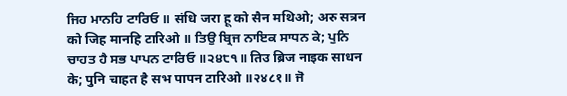ਜਿਹ ਮਾਨਹਿ ਟਾਰਿਓ ॥ संधि जरा हू को सैन मथिओ; अरु सत्रन को जिह मानहि टारिओ ॥ ਤਿਉ ਬ੍ਰਿਜ ਨਾਇਕ ਸਾਧਨ ਕੇ; ਪੁਨਿ ਚਾਹਤ ਹੈ ਸਭ ਪਾਪਨ ਟਾਰਿਓ ॥੨੪੮੧॥ तिउ ब्रिज नाइक साधन के; पुनि चाहत है सभ पापन टारिओ ॥२४८१॥ ਜੋ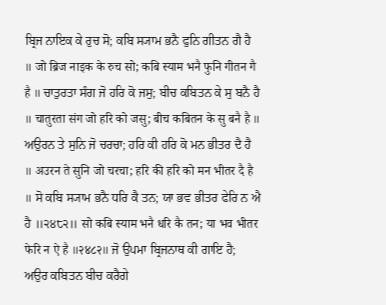ਬ੍ਰਿਜ ਨਾਇਕ ਕੇ ਰੁਚ ਸੋ; ਕਬਿ ਸ੍ਯਾਮ ਭਨੈ ਫੁਨਿ ਗੀਤਨ ਗੈ ਹੈ ॥ जो ब्रिज नाइक के रुच सो; कबि स्याम भनै फुनि गीतन गै है ॥ ਚਾਤੁਰਤਾ ਸੰਗ ਜੋ ਹਰਿ ਕੋ ਜਸੁ; ਬੀਚ ਕਬਿਤਨ ਕੇ ਸੁ ਬਨੈ ਹੈ ॥ चातुरता संग जो हरि को जसु; बीच कबितन के सु बनै है ॥ ਅਉਰਨ ਤੇ ਸੁਨਿ ਜੋ ਚਰਚਾ; ਹਰਿ ਕੀ ਹਰਿ ਕੋ ਮਨ ਭੀਤਰ ਦੈ ਹੈ ॥ अउरन ते सुनि जो चरचा; हरि की हरि को मन भीतर दै है ॥ ਸੋ ਕਬਿ ਸ੍ਯਾਮ ਭਨੈ ਧਰਿ ਕੈ ਤਨ; ਯਾ ਭਵ ਭੀਤਰ ਫੇਰਿ ਨ ਐ ਹੈ ॥੨੪੮੨॥ सो कबि स्याम भनै धरि कै तन; या भव भीतर फेरि न ऐ है ॥२४८२॥ ਜੋ ਉਪਮਾ ਬ੍ਰਿਜਨਾਥ ਕੀ ਗਾਇ ਹੈ; ਅਉਰ ਕਬਿਤਨ ਬੀਚ ਕਰੈਗੇ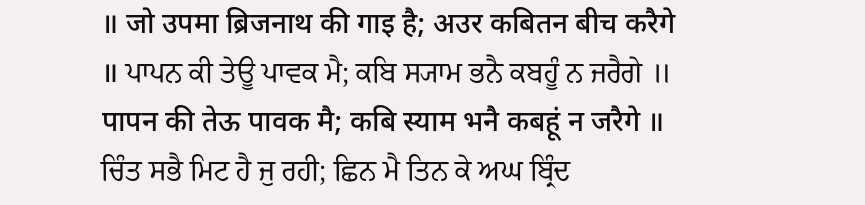॥ जो उपमा ब्रिजनाथ की गाइ है; अउर कबितन बीच करैगे ॥ ਪਾਪਨ ਕੀ ਤੇਊ ਪਾਵਕ ਮੈ; ਕਬਿ ਸ੍ਯਾਮ ਭਨੈ ਕਬਹੂੰ ਨ ਜਰੈਗੇ ॥ पापन की तेऊ पावक मै; कबि स्याम भनै कबहूं न जरैगे ॥ ਚਿੰਤ ਸਭੈ ਮਿਟ ਹੈ ਜੁ ਰਹੀ; ਛਿਨ ਮੈ ਤਿਨ ਕੇ ਅਘ ਬ੍ਰਿੰਦ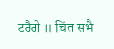ਟਰੈਗੇ ॥ चिंत सभै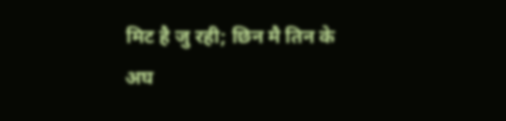मिट है जु रही; छिन मै तिन के अघ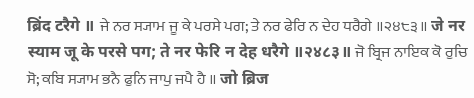ब्रिंद टरैगे ॥ ਜੇ ਨਰ ਸ੍ਯਾਮ ਜੂ ਕੇ ਪਰਸੇ ਪਗ; ਤੇ ਨਰ ਫੇਰਿ ਨ ਦੇਹ ਧਰੈਗੇ ॥੨੪੮੩॥ जे नर स्याम जू के परसे पग; ते नर फेरि न देह धरैगे ॥२४८३॥ ਜੋ ਬ੍ਰਿਜ ਨਾਇਕ ਕੋ ਰੁਚਿ ਸੋ; ਕਬਿ ਸ੍ਯਾਮ ਭਨੈ ਫੁਨਿ ਜਾਪੁ ਜਪੈ ਹੈ ॥ जो ब्रिज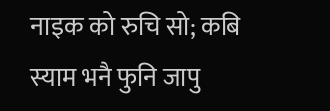नाइक को रुचि सो; कबि स्याम भनै फुनि जापु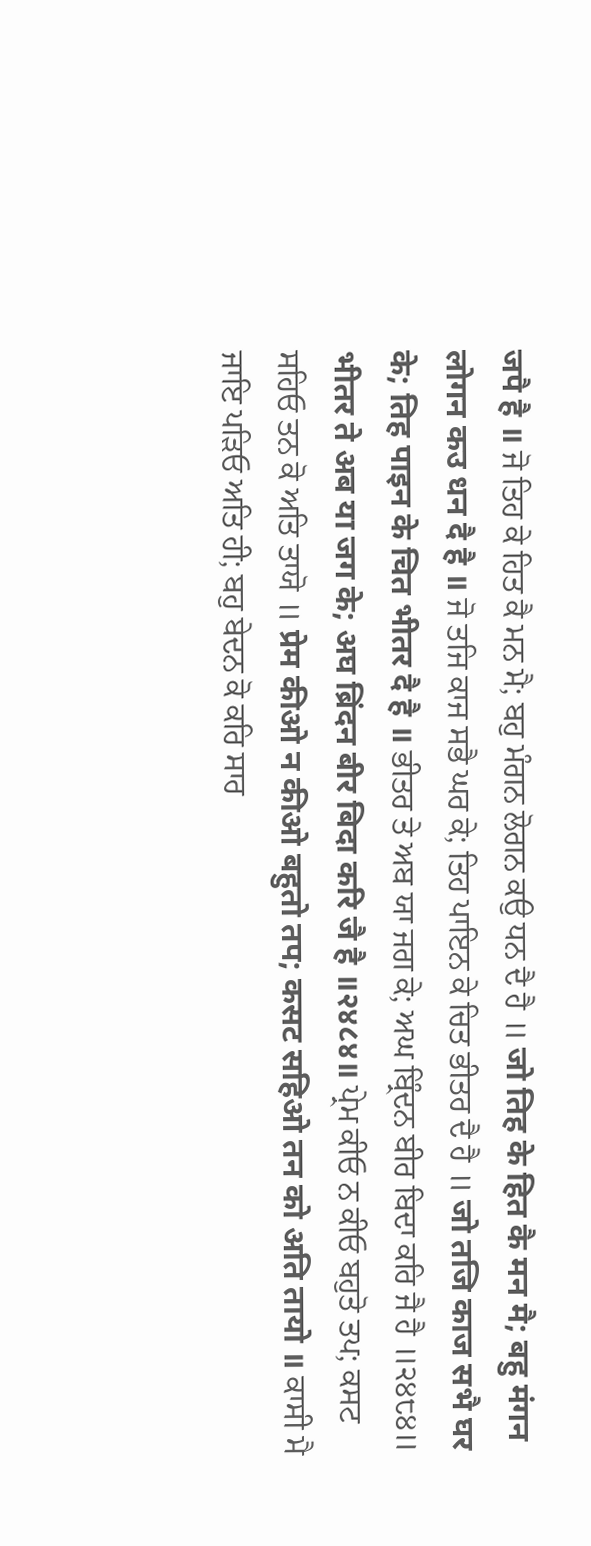जपै है ॥ ਜੋ ਤਿਹ ਕੇ ਹਿਤ ਕੈ ਮਨ ਮੈ; ਬਹੁ ਮੰਗਨ ਲੋਗਨ ਕਉ ਧਨ ਦੈ ਹੈ ॥ जो तिह के हित कै मन मै; बहु मंगन लोगन कउ धन दै है ॥ ਜੋ ਤਜਿ ਕਾਜ ਸਭੈ ਘਰ ਕੇ; ਤਿਹ ਪਾਇਨ ਕੇ ਚਿਤ ਭੀਤਰ ਦੈ ਹੈ ॥ जो तजि काज सभै घर के; तिह पाइन के चित भीतर दै है ॥ ਭੀਤਰ ਤੇ ਅਬ ਯਾ ਜਗ ਕੇ; ਅਘ ਬ੍ਰਿੰਦਨ ਬੀਰ ਬਿਦਾ ਕਰਿ ਜੈ ਹੈ ॥੨੪੮੪॥ भीतर ते अब या जग के; अघ ब्रिंदन बीर बिदा करि जै है ॥२४८४॥ ਪ੍ਰੇਮ ਕੀਓ ਨ ਕੀਓ ਬਹੁਤੋ ਤਪ; ਕਸਟ ਸਹਿਓ ਤਨ ਕੋ ਅਤਿ ਤਾਯੋ ॥ प्रेम कीओ न कीओ बहुतो तप; कसट सहिओ तन को अति तायो ॥ ਕਾਸੀ ਮੈ ਜਾਇ ਪੜਿਓ ਅਤਿ ਹੀ; ਬਹੁ ਬੇਦਨ ਕੋ ਕਰਿ ਸਾਰ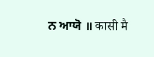ਨ ਆਯੋ ॥ कासी मै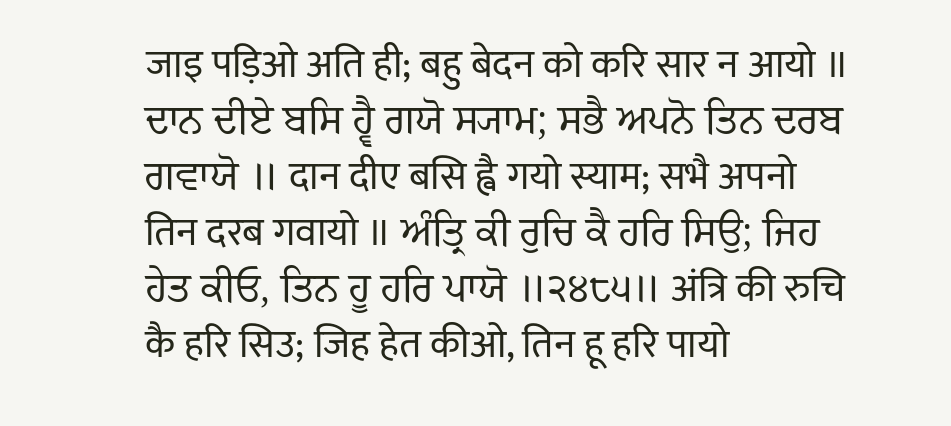जाइ पड़िओ अति ही; बहु बेदन को करि सार न आयो ॥ ਦਾਨ ਦੀਏ ਬਸਿ ਹ੍ਵੈ ਗਯੋ ਸ੍ਯਾਮ; ਸਭੈ ਅਪਨੋ ਤਿਨ ਦਰਬ ਗਵਾਯੋ ॥ दान दीए बसि ह्वै गयो स्याम; सभै अपनो तिन दरब गवायो ॥ ਅੰਤ੍ਰਿ ਕੀ ਰੁਚਿ ਕੈ ਹਰਿ ਸਿਉ; ਜਿਹ ਹੇਤ ਕੀਓ, ਤਿਨ ਹੂ ਹਰਿ ਪਾਯੋ ॥੨੪੮੫॥ अंत्रि की रुचि कै हरि सिउ; जिह हेत कीओ, तिन हू हरि पायो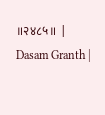॥२४८५॥ |
Dasam Granth |